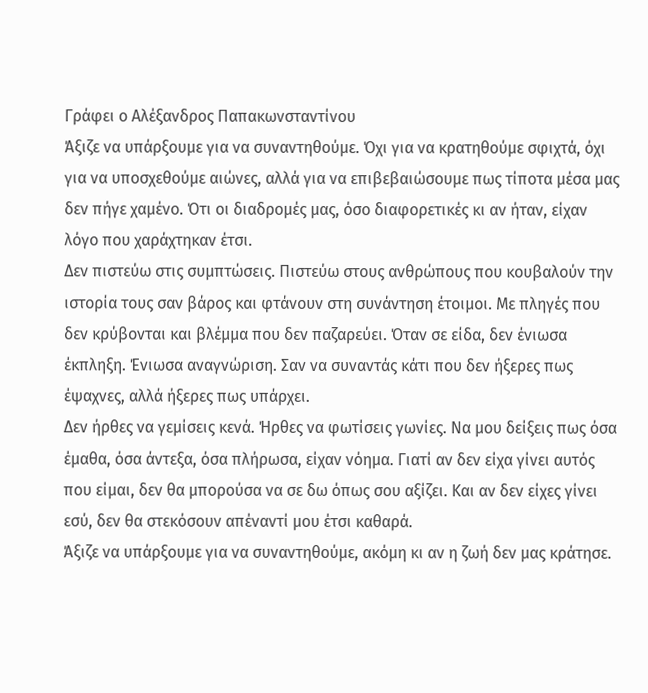Γράφει ο Αλέξανδρος Παπακωνσταντίνου
Άξιζε να υπάρξουμε για να συναντηθούμε. Όχι για να κρατηθούμε σφιχτά, όχι για να υποσχεθούμε αιώνες, αλλά για να επιβεβαιώσουμε πως τίποτα μέσα μας δεν πήγε χαμένο. Ότι οι διαδρομές μας, όσο διαφορετικές κι αν ήταν, είχαν λόγο που χαράχτηκαν έτσι.
Δεν πιστεύω στις συμπτώσεις. Πιστεύω στους ανθρώπους που κουβαλούν την ιστορία τους σαν βάρος και φτάνουν στη συνάντηση έτοιμοι. Με πληγές που δεν κρύβονται και βλέμμα που δεν παζαρεύει. Όταν σε είδα, δεν ένιωσα έκπληξη. Ένιωσα αναγνώριση. Σαν να συναντάς κάτι που δεν ήξερες πως έψαχνες, αλλά ήξερες πως υπάρχει.
Δεν ήρθες να γεμίσεις κενά. Ήρθες να φωτίσεις γωνίες. Να μου δείξεις πως όσα έμαθα, όσα άντεξα, όσα πλήρωσα, είχαν νόημα. Γιατί αν δεν είχα γίνει αυτός που είμαι, δεν θα μπορούσα να σε δω όπως σου αξίζει. Και αν δεν είχες γίνει εσύ, δεν θα στεκόσουν απέναντί μου έτσι καθαρά.
Άξιζε να υπάρξουμε για να συναντηθούμε, ακόμη κι αν η ζωή δεν μας κράτησε.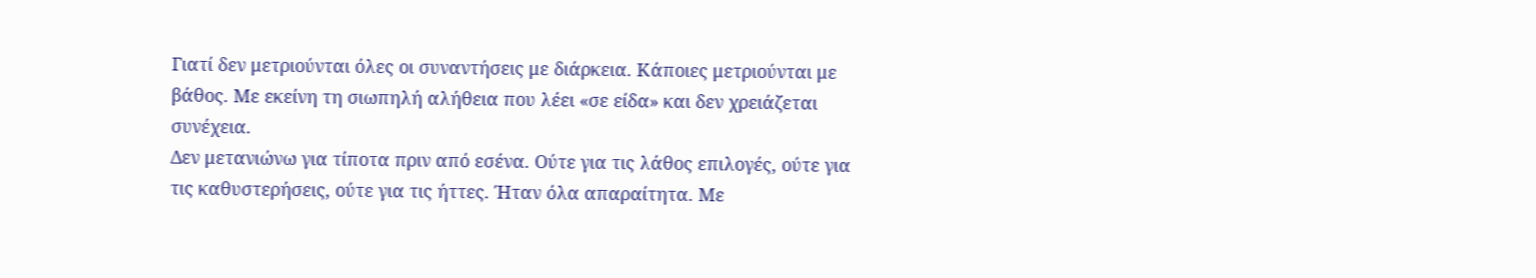Γιατί δεν μετριούνται όλες οι συναντήσεις με διάρκεια. Κάποιες μετριούνται με βάθος. Με εκείνη τη σιωπηλή αλήθεια που λέει «σε είδα» και δεν χρειάζεται συνέχεια.
Δεν μετανιώνω για τίποτα πριν από εσένα. Ούτε για τις λάθος επιλογές, ούτε για τις καθυστερήσεις, ούτε για τις ήττες. Ήταν όλα απαραίτητα. Με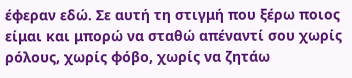έφεραν εδώ. Σε αυτή τη στιγμή που ξέρω ποιος είμαι και μπορώ να σταθώ απέναντί σου χωρίς ρόλους, χωρίς φόβο, χωρίς να ζητάω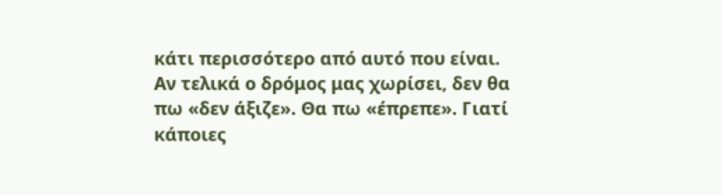κάτι περισσότερο από αυτό που είναι.
Αν τελικά ο δρόμος μας χωρίσει, δεν θα πω «δεν άξιζε». Θα πω «έπρεπε». Γιατί κάποιες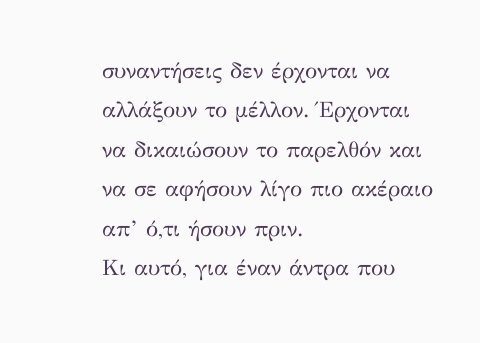συναντήσεις δεν έρχονται να αλλάξουν το μέλλον. Έρχονται να δικαιώσουν το παρελθόν και να σε αφήσουν λίγο πιο ακέραιο απ’ ό,τι ήσουν πριν.
Κι αυτό, για έναν άντρα που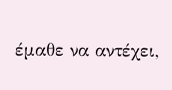έμαθε να αντέχει,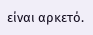είναι αρκετό.